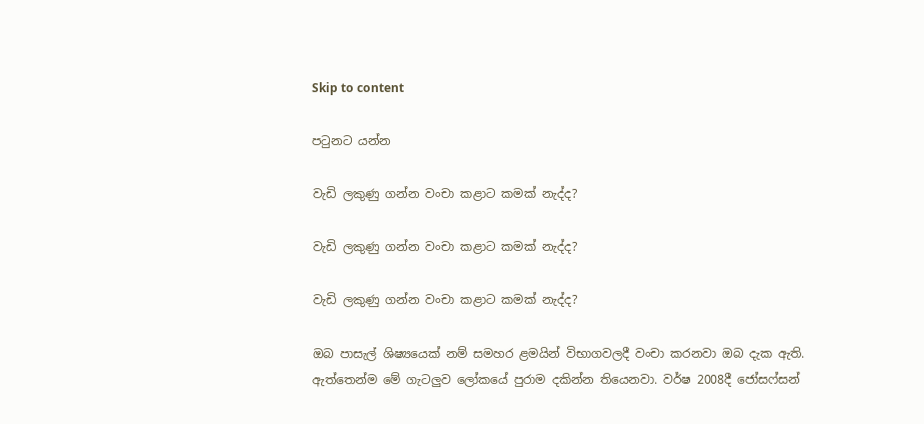Skip to content

පටුනට යන්න

වැඩි ලකුණු ගන්න වංචා කළාට කමක් නැද්ද?

වැඩි ලකුණු ගන්න වංචා කළාට කමක් නැද්ද?

වැඩි ලකුණු ගන්න වංචා කළාට කමක් නැද්ද?

ඔබ පාසැල් ශිෂ්‍යයෙක් නම් සමහර ළමයින් විභාගවලදී වංචා කරනවා ඔබ දැක ඇති. ඇත්තෙන්ම මේ ගැටලුව ලෝකයේ පුරාම දකින්න තියෙනවා. වර්ෂ 2008දී ජෝසෆ්සන්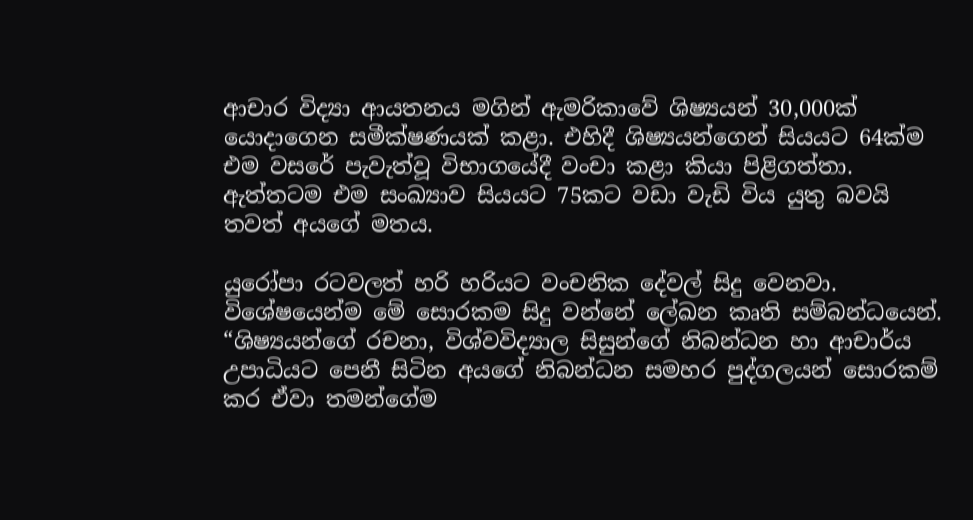ආචාර විද්‍යා ආයතනය මගින් ඇමරිකාවේ ශිෂ්‍යයන් 30,000ක් යොදාගෙන සමීක්ෂණයක් කළා. එහිදී ශිෂ්‍යයන්ගෙන් සියයට 64ක්ම එම වසරේ පැවැත්වූ විභාගයේදී වංචා කළා කියා පිළිගත්තා. ඇත්තටම එම සංඛ්‍යාව සියයට 75කට වඩා වැඩි විය යුතු බවයි තවත් අයගේ මතය.

යුරෝපා රටවලත් හරි හරියට වංචනික දේවල් සිදු වෙනවා. විශේෂයෙන්ම මේ සොරකම සිදු වන්නේ ලේඛන කෘති සම්බන්ධයෙන්. “ශිෂ්‍යයන්ගේ රචනා, විශ්වවිද්‍යාල සිසුන්ගේ නිබන්ධන හා ආචාර්ය උපාධියට පෙනී සිටින අයගේ නිබන්ධන සමහර පුද්ගලයන් සොරකම් කර ඒවා තමන්ගේම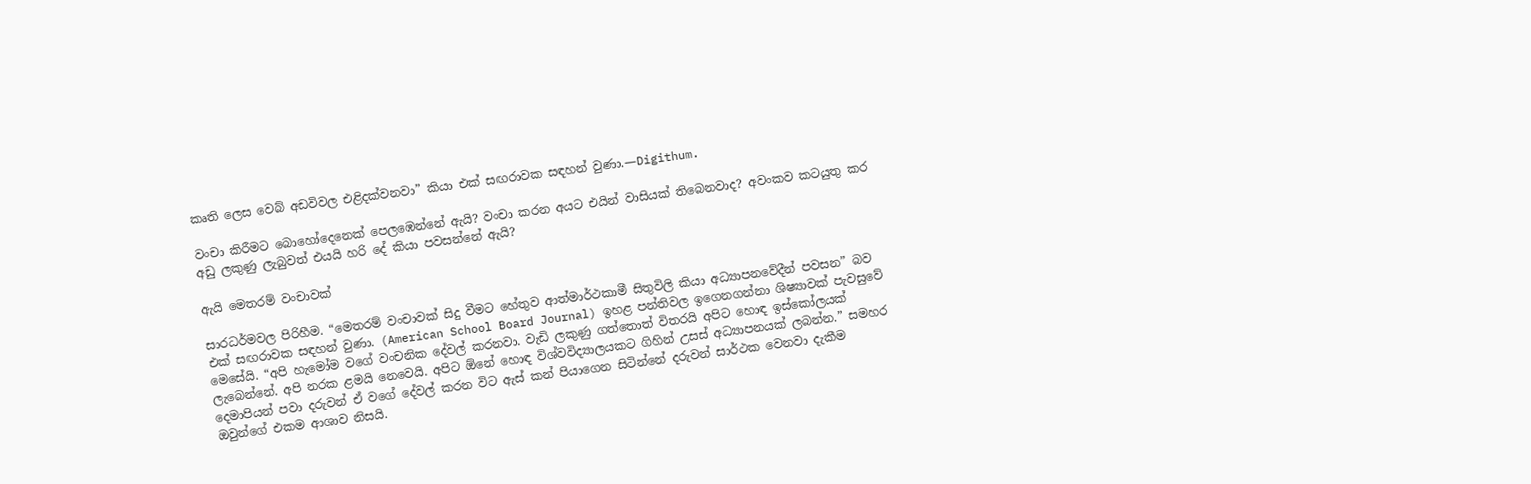කෘති ලෙස වෙබ් අඩවිවල එළිදක්වනවා” කියා එක් සඟරාවක සඳහන් වුණා.—Digithum.

වංචා කිරීමට බොහෝදෙනෙක් පෙලඹෙන්නේ ඇයි? වංචා කරන අයට එයින් වාසියක් තිබෙනවාද? අවංකව කටයුතු කර අඩු ලකුණු ලැබුවත් එයයි හරි දේ කියා පවසන්නේ ඇයි?

ඇයි මෙතරම් වංචාවක්

සාරධර්මවල පිරිහීම. “මෙතරම් වංචාවක් සිදු වීමට හේතුව ආත්මාර්ථකාමී සිතුවිලි කියා අධ්‍යාපනවේදීන් පවසන” බව එක් සඟරාවක සඳහන් වුණා. (American School Board Journal) ඉහළ පන්තිවල ඉගෙනගන්නා ශිෂ්‍යාවක් පැවසුවේ මෙසේයි. “අපි හැමෝම වගේ වංචනික දේවල් කරනවා. වැඩි ලකුණු ගත්තොත් විතරයි අපිට හොඳ ඉස්කෝලයක් ලැබෙන්නේ. අපි නරක ළමයි නෙවෙයි. අපිට ඕනේ හොඳ විශ්වවිද්‍යාලයකට ගිහින් උසස් අධ්‍යාපනයක් ලබන්න.” සමහර දෙමාපියන් පවා දරුවන් ඒ වගේ දේවල් කරන විට ඇස් කන් පියාගෙන සිටින්නේ දරුවන් සාර්ථක වෙනවා දැකීම ඔවුන්ගේ එකම ආශාව නිසයි.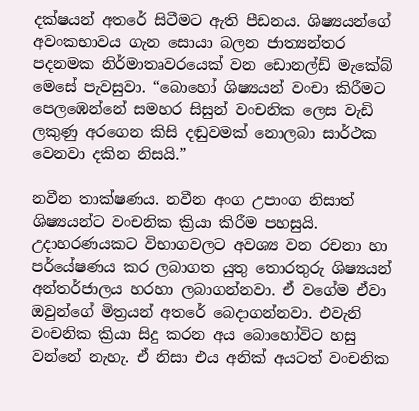දක්ෂයන් අතරේ සිටීමට ඇති පීඩනය. ශිෂ්‍යයන්ගේ අවංකභාවය ගැන සොයා බලන ජාත්‍යන්තර පදනමක නිර්මාතෘවරයෙක් වන ඩොනල්ඩ් මැකේබ් මෙසේ පැවසුවා. “බොහෝ ශිෂ්‍යයන් වංචා කිරීමට පෙලඹෙන්නේ සමහර සිසුන් වංචනික ලෙස වැඩි ලකුණු අරගෙන කිසි දඬුවමක් නොලබා සාර්ථක වෙනවා දකින නිසයි.”

නවීන තාක්ෂණය. නවීන අංග උපාංග නිසාත් ශිෂ්‍යයන්ට වංචනික ක්‍රියා කිරීම පහසුයි. උදාහරණයකට විභාගවලට අවශ්‍ය වන රචනා හා පර්යේෂණය කර ලබාගත යුතු තොරතුරු ශිෂ්‍යයන් අන්තර්ජාලය හරහා ලබාගන්නවා. ඒ වගේම ඒවා ඔවුන්ගේ මිත්‍රයන් අතරේ බෙදාගන්නවා. එවැනි වංචනික ක්‍රියා සිදු කරන අය බොහෝවිට හසු වන්නේ නැහැ. ඒ නිසා එය අනික් අයටත් වංචනික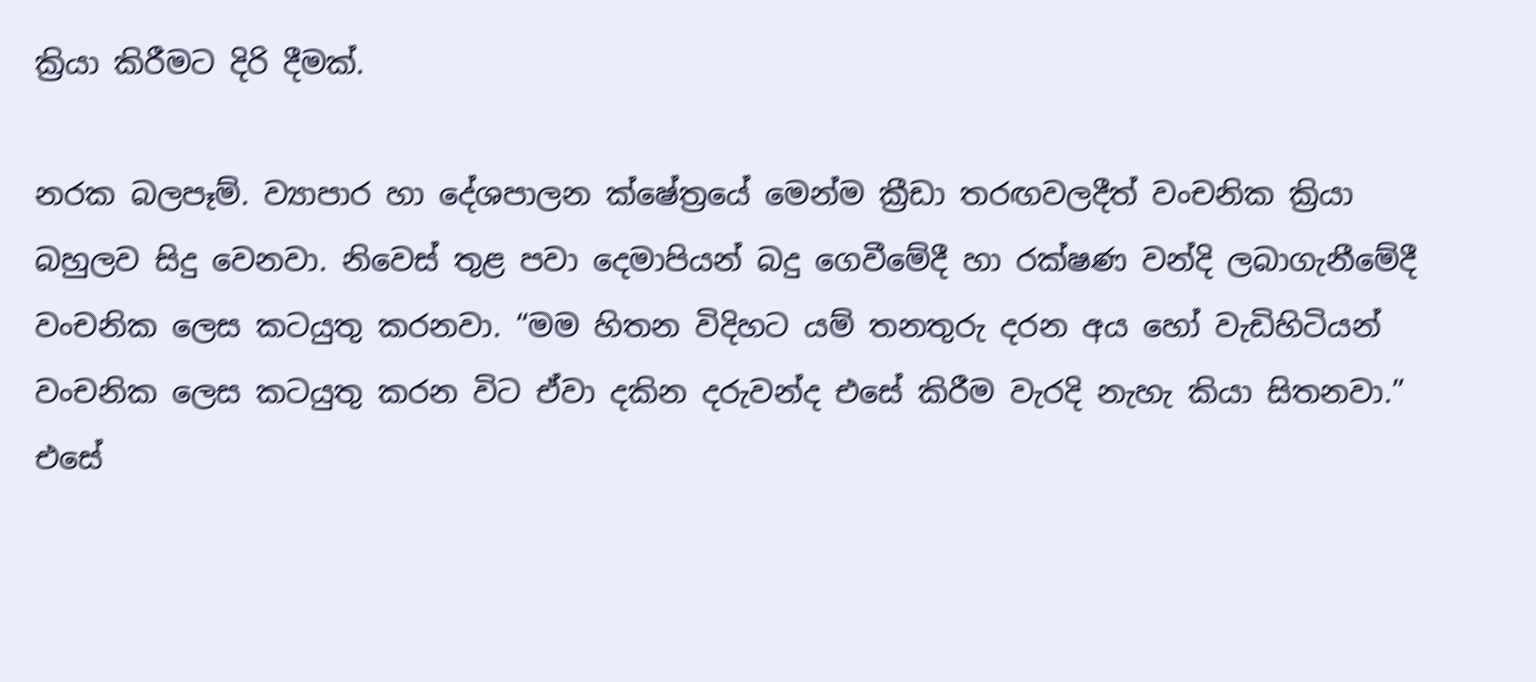ක්‍රියා කිරීමට දිරි දීමක්.

නරක බලපෑම්. ව්‍යාපාර හා දේශපාලන ක්ෂේත්‍රයේ මෙන්ම ක්‍රීඩා තරඟවලදීත් වංචනික ක්‍රියා බහුලව සිදු වෙනවා. නිවෙස් තුළ පවා දෙමාපියන් බදු ගෙවීමේදී හා රක්ෂණ වන්දි ලබාගැනීමේදී වංචනික ලෙස කටයුතු කරනවා. “මම හිතන විදිහට යම් තනතුරු දරන අය හෝ වැඩිහිටියන් වංචනික ලෙස කටයුතු කරන විට ඒවා දකින දරුවන්ද එසේ කිරීම වැරදි නැහැ කියා සිතනවා.” එසේ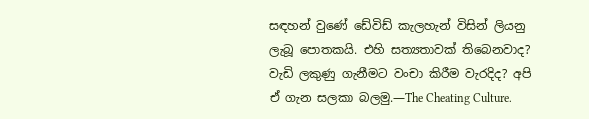සඳහන් වුණේ ඩේවිඩ් කැලහැන් විසින් ලියනු ලැබූ පොතකයි. එහි සත්‍යතාවක් තිබෙනවාද? වැඩි ලකුණු ගැනීමට වංචා කිරීම වැරදිද? අපි ඒ ගැන සලකා බලමු.—The Cheating Culture.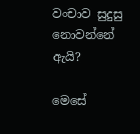වංචාව සුදුසු නොවන්නේ ඇයි?

මෙසේ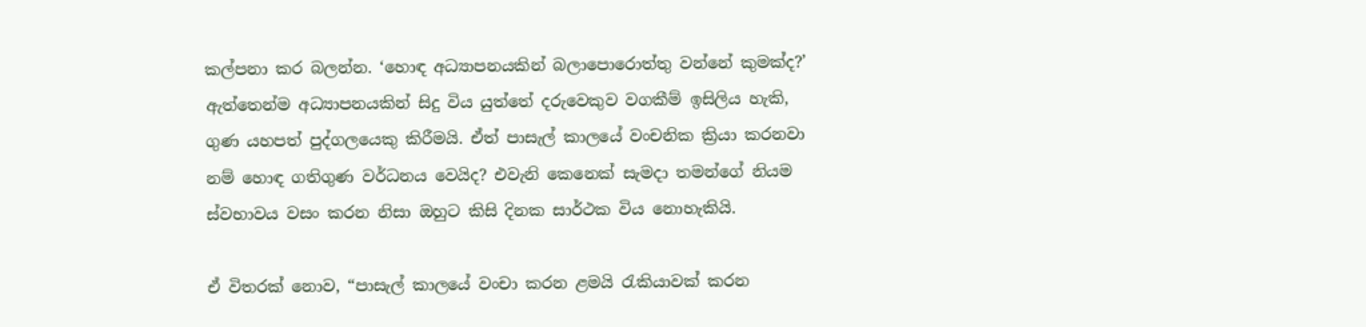කල්පනා කර බලන්න. ‘හොඳ අධ්‍යාපනයකින් බලාපොරොත්තු වන්නේ කුමක්ද?’ ඇත්තෙන්ම අධ්‍යාපනයකින් සිදු විය යුත්තේ දරුවෙකුව වගකීම් ඉසිලිය හැකි, ගුණ යහපත් පුද්ගලයෙකු කිරීමයි. ඒත් පාසැල් කාලයේ වංචනික ක්‍රියා කරනවා නම් හොඳ ගතිගුණ වර්ධනය වෙයිද? එවැනි කෙනෙක් සැමදා තමන්ගේ නියම ස්වභාවය වසං කරන නිසා ඔහුට කිසි දිනක සාර්ථක විය නොහැකියි.

ඒ විතරක් නොව, “පාසැල් කාලයේ වංචා කරන ළමයි රැකියාවක් කරන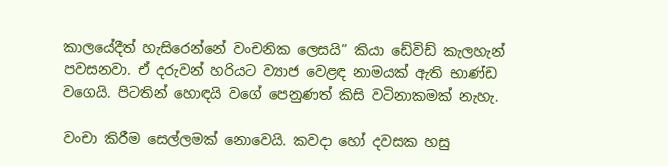කාලයේදීත් හැසිරෙන්නේ වංචනික ලෙසයි” කියා ඩේවිඩ් කැලහැන් පවසනවා. ඒ දරුවන් හරියට ව්‍යාජ වෙළඳ නාමයක් ඇති භාණ්ඩ වගෙයි. පිටතින් හොඳයි වගේ පෙනුණත් කිසි වටිනාකමක් නැහැ.

වංචා කිරීම සෙල්ලමක් නොවෙයි. කවදා හෝ දවසක හසු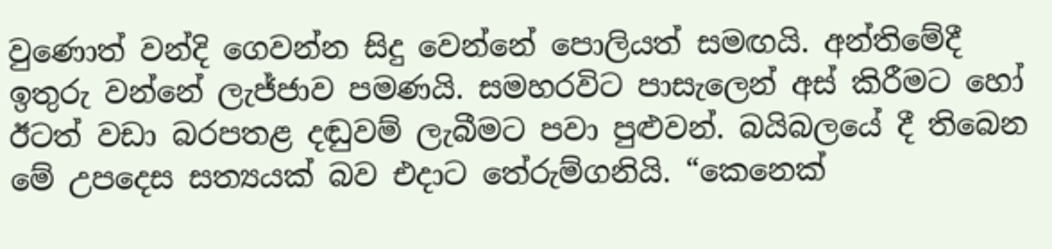වුණොත් වන්දි ගෙවන්න සිදු වෙන්නේ පොලියත් සමඟයි. අන්තිමේදී ඉතුරු වන්නේ ලැජ්ජාව පමණයි. සමහරවිට පාසැලෙන් අස් කිරීමට හෝ ඊටත් වඩා බරපතළ දඬුවම් ලැබීමට පවා පුළුවන්. බයිබලයේ දී තිබෙන මේ උපදෙස සත්‍යයක් බව එදාට තේරුම්ගනියි. “කෙනෙක්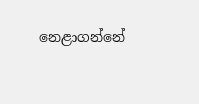නෙළාගන්නේ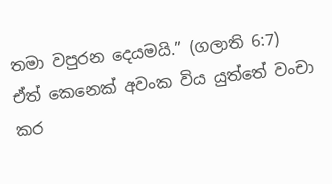තමා වපුරන දෙයමයි.” (ගලාති 6:7) ඒත් කෙනෙක් අවංක විය යුත්තේ වංචා කර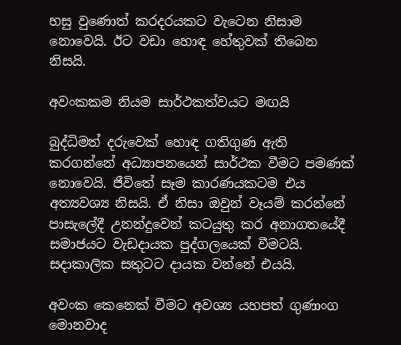හසු වුණොත් කරදරයකට වැටෙන නිසාම නොවෙයි. ඊට වඩා හොඳ හේතුවක් තිබෙන නිසයි.

අවංකකම නියම සාර්ථකත්වයට මඟයි

බුද්ධිමත් දරුවෙක් හොඳ ගතිගුණ ඇති කරගන්නේ අධ්‍යාපනයෙන් සාර්ථක වීමට පමණක් නොවෙයි. ජීවිතේ සෑම කාරණයකටම එය අත්‍යවශ්‍ය නිසයි. ඒ නිසා ඔවුන් වෑයම් කරන්නේ පාසැලේදී උනන්දුවෙන් කටයුතු කර අනාගතයේදී සමාජයට වැඩදායක පුද්ගලයෙක් වීමටයි. සදාකාලික සතුටට දායක වන්නේ එයයි.

අවංක කෙනෙක් වීමට අවශ්‍ය යහපත් ගුණාංග මොනවාද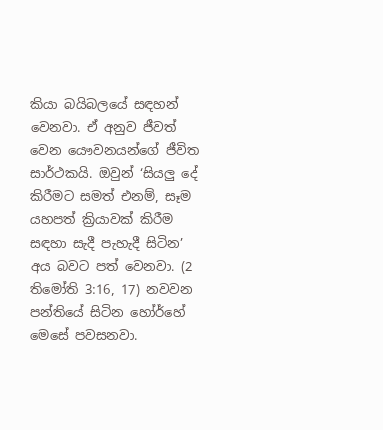කියා බයිබලයේ සඳහන් වෙනවා. ඒ අනුව ජීවත් වෙන යෞවනයන්ගේ ජීවිත සාර්ථකයි. ඔවුන් ‘සියලු දේ කිරීමට සමත් එනම්, සෑම යහපත් ක්‍රියාවක් කිරීම සඳහා සැදී පැහැදී සිටින’ අය බවට පත් වෙනවා. (2 තිමෝති 3:16, 17) නවවන පන්තියේ සිටින හෝර්හේ මෙසේ පවසනවා.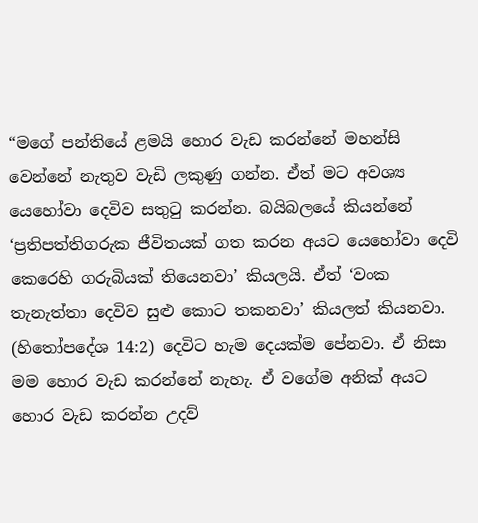“මගේ පන්තියේ ළමයි හොර වැඩ කරන්නේ මහන්සි වෙන්නේ නැතුව වැඩි ලකුණු ගන්න. ඒත් මට අවශ්‍ය යෙහෝවා දෙවිව සතුටු කරන්න. බයිබලයේ කියන්නේ ‘ප්‍රතිපත්තිගරුක ජීවිතයක් ගත කරන අයට යෙහෝවා දෙවි කෙරෙහි ගරුබියක් තියෙනවා’ කියලයි. ඒත් ‘වංක තැනැත්තා දෙවිව සුළු කොට තකනවා’ කියලත් කියනවා. (හිතෝපදේශ 14:2) දෙවිට හැම දෙයක්ම පේනවා. ඒ නිසා මම හොර වැඩ කරන්නේ නැහැ. ඒ වගේම අනික් අයට හොර වැඩ කරන්න උදව්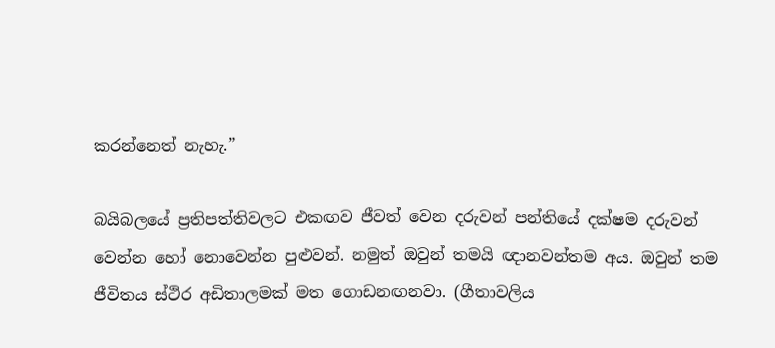කරන්නෙත් නැහැ.”

බයිබලයේ ප්‍රතිපත්තිවලට එකඟව ජීවත් වෙන දරුවන් පන්තියේ දක්ෂම දරුවන් වෙන්න හෝ නොවෙන්න පුළුවන්. නමුත් ඔවුන් තමයි ඥානවන්තම අය. ඔවුන් තම ජීවිතය ස්ථිර අඩිතාලමක් මත ගොඩනඟනවා. (ගීතාවලිය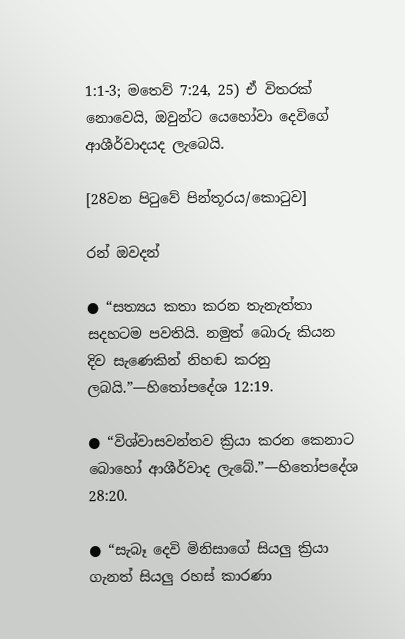1:1-3; මතෙව් 7:24, 25) ඒ විතරක් නොවෙයි, ඔවුන්ට යෙහෝවා දෙවිගේ ආශීර්වාදයද ලැබෙයි.

[28වන පිටුවේ පින්තූරය/කොටුව]

රන් ඔවදන්

● “සත්‍යය කතා කරන තැනැත්තා සදහටම පවතියි. නමුත් බොරු කියන දිව සැණෙකින් නිහඬ කරනු ලබයි.”—හිතෝපදේශ 12:19.

● “විශ්වාසවන්තව ක්‍රියා කරන කෙනාට බොහෝ ආශීර්වාද ලැබේ.”—හිතෝපදේශ 28:20.

● “සැබෑ දෙවි මිනිසාගේ සියලු ක්‍රියා ගැනත් සියලු රහස් කාරණා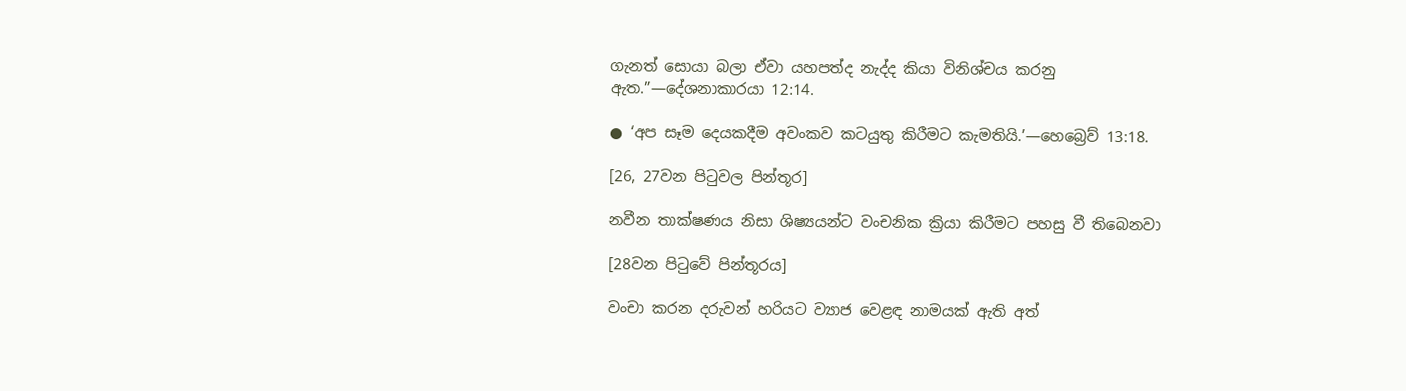ගැනත් සොයා බලා ඒවා යහපත්ද නැද්ද කියා විනිශ්චය කරනු ඇත.”—දේශනාකාරයා 12:14.

● ‘අප සෑම දෙයකදීම අවංකව කටයුතු කිරීමට කැමතියි.’—හෙබ්‍රෙව් 13:18.

[26, 27වන පිටුවල පින්තූර]

නවීන තාක්ෂණය නිසා ශිෂ්‍යයන්ට වංචනික ක්‍රියා කිරීමට පහසු වී තිබෙනවා

[28වන පිටුවේ පින්තූරය]

වංචා කරන දරුවන් හරියට ව්‍යාජ වෙළඳ නාමයක් ඇති අත්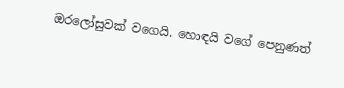ඔරලෝසුවක් වගෙයි. හොඳයි වගේ පෙනුණත්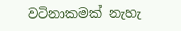වටිනාකමක් නැහැ